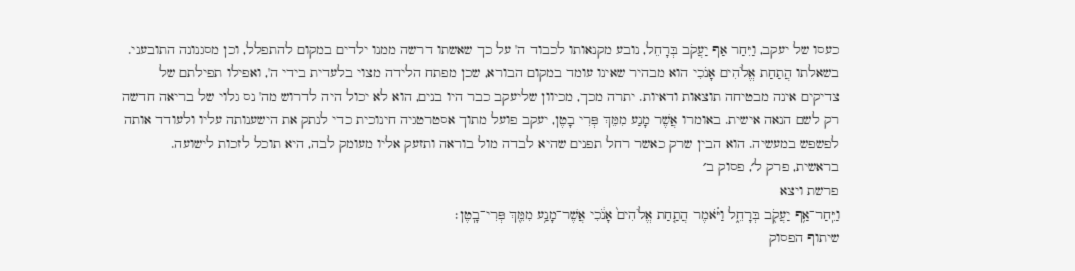כעסו של יעקב, וַיִּחַר אַף יַעֲקֹב בְּרָחֵל, נובע מקנאותו לכבוד ה' על כך שאשתו דרשה ממנו ילדים במקום להתפלל, וכן מסגנונה התובעני. בשאלתו הֲתַחַת אֱלֹהִים אָנֹכִי הוא מבהיר שאינו עומד במקום הבורא, שכן מפתח הלידה מצוי בלעדית בידי ה', ואפילו תפילתם של צדיקים אינה מבטיחה תוצאות ודאיות. יתרה מכך, מכיוון שליעקב כבר היו בנים, הוא לא יכול היה לדרוש מה' נס גלוי של בריאה חדשה רק לשם הנאה אישית. באומרו אֲשֶׁר מָנַע מִמֵּךְ פְּרִי בָטֶן, יעקב פועל מתוך אסטרטגיה חינוכית כדי לנתק את הישענותה עליו ולעודד אותה לפשפש במעשיה. הוא הבין שרק כאשר רחל תפנים שהיא לבדה מול בוראה ותזעק אליו מעומק לבה, היא תוכל לזכות לישועה.
בראשית, פרק ל׳, פסוק ב׳
פרשת ויצא
וַיִּֽחַר־אַ֥ף יַעֲקֹ֖ב בְּרָחֵ֑ל וַיֹּ֗אמֶר הֲתַ֤חַת אֱלֹהִים֙ אָנֹ֔כִי אֲשֶׁר־מָנַ֥ע מִמֵּ֖ךְ פְּרִי־בָֽטֶן׃
שיתוף הפסוק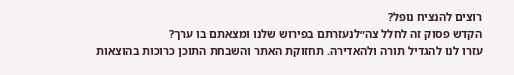רוצים להנציח נופל?
הקדש פסוק זה לחלל צה״לנעזרתם בפירוש שלנו ומצאתם בו ערך?
עזרו לנו להגדיל תורה ולהאדירה. תחזוקת האתר והשבחת התוכן כרוכות בהוצאות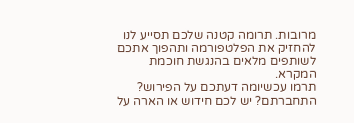מרובות. תרומה קטנה שלכם תסייע לנו להחזיק את הפלטפורמה ותהפוך אתכם לשותפים מלאים בהנגשת חוכמת המקרא.
תרמו עכשיומה דעתכם על הפירוש?
התחברתם? יש לכם חידוש או הארה על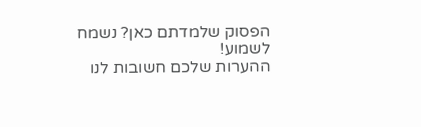הפסוק שלמדתם כאן? נשמח לשמוע!
ההערות שלכם חשובות לנו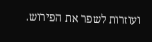ועוזרות לשפר את הפירוש.